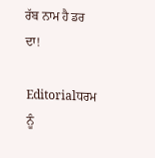ਰੱਬ ਨਾਮ ਹੈ ਡਰ ਦਾ!

Editorialਧਰਮ ਨੂੰ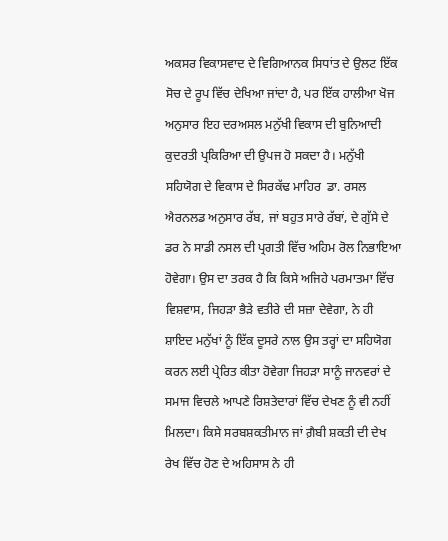ਅਕਸਰ ਵਿਕਾਸਵਾਦ ਦੇ ਵਿਗਿਆਨਕ ਸਿਧਾਂਤ ਦੇ ਉਲਟ ਇੱਕ ਸੋਚ ਦੇ ਰੂਪ ਵਿੱਚ ਦੇਖਿਆ ਜਾਂਦਾ ਹੈ, ਪਰ ਇੱਕ ਹਾਲੀਆ ਖੋਜ ਅਨੁਸਾਰ ਇਹ ਦਰਅਸਲ ਮਨੁੱਖੀ ਵਿਕਾਸ ਦੀ ਬੁਨਿਆਦੀ ਕੁਦਰਤੀ ਪ੍ਰਕਿਰਿਆ ਦੀ ਉਪਜ ਹੋ ਸਕਦਾ ਹੈ। ਮਨੁੱਖੀ ਸਹਿਯੋਗ ਦੇ ਵਿਕਾਸ ਦੇ ਸਿਰਕੱਢ ਮਾਹਿਰ  ਡਾ. ਰਸਲ ਐਰਨਲਡ ਅਨੁਸਾਰ ਰੱਬ, ਜਾਂ ਬਹੁਤ ਸਾਰੇ ਰੱਬਾਂ, ਦੇ ਗੁੱਸੇ ਦੇ ਡਰ ਨੇ ਸਾਡੀ ਨਸਲ ਦੀ ਪ੍ਰਗਤੀ ਵਿੱਚ ਅਹਿਮ ਰੋਲ ਨਿਭਾਇਆ ਹੋਵੇਗਾ। ਉਸ ਦਾ ਤਰਕ ਹੈ ਕਿ ਕਿਸੇ ਅਜਿਹੇ ਪਰਮਾਤਮਾ ਵਿੱਚ ਵਿਸ਼ਵਾਸ, ਜਿਹੜਾ ਭੈੜੇ ਵਤੀਰੇ ਦੀ ਸਜ਼ਾ ਦੇਵੇਗਾ, ਨੇ ਹੀ ਸ਼ਾਇਦ ਮਨੁੱਖਾਂ ਨੂੰ ਇੱਕ ਦੂਸਰੇ ਨਾਲ ਉਸ ਤਰ੍ਹਾਂ ਦਾ ਸਹਿਯੋਗ ਕਰਨ ਲਈ ਪ੍ਰੇਰਿਤ ਕੀਤਾ ਹੋਵੇਗਾ ਜਿਹੜਾ ਸਾਨੂੰ ਜਾਨਵਰਾਂ ਦੇ ਸਮਾਜ ਵਿਚਲੇ ਆਪਣੇ ਰਿਸ਼ਤੇਦਾਰਾਂ ਵਿੱਚ ਦੇਖਣ ਨੂੰ ਵੀ ਨਹੀਂ ਮਿਲਦਾ। ਕਿਸੇ ਸਰਬਸ਼ਕਤੀਮਾਨ ਜਾਂ ਗ਼ੈਬੀ ਸ਼ਕਤੀ ਦੀ ਦੇਖ ਰੇਖ ਵਿੱਚ ਹੋਣ ਦੇ ਅਹਿਸਾਸ ਨੇ ਹੀ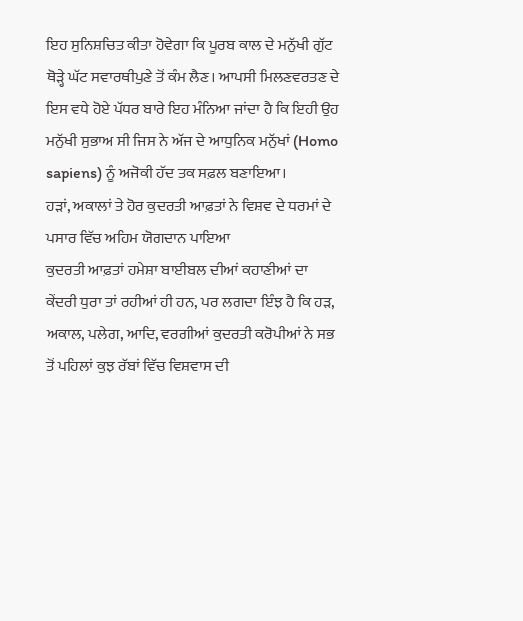ਇਹ ਸੁਨਿਸ਼ਚਿਤ ਕੀਤਾ ਹੋਵੇਗਾ ਕਿ ਪੂਰਬ ਕਾਲ ਦੇ ਮਨੁੱਖੀ ਗੁੱਟ ਥੋੜ੍ਹੇ ਘੱਟ ਸਵਾਰਥੀਪੁਣੇ ਤੋਂ ਕੰਮ ਲੈਣ। ਆਪਸੀ ਮਿਲਣਵਰਤਣ ਦੇ ਇਸ ਵਧੇ ਹੋਏ ਪੱਧਰ ਬਾਰੇ ਇਹ ਮੰਨਿਆ ਜਾਂਦਾ ਹੈ ਕਿ ਇਹੀ ਉਹ ਮਨੁੱਖੀ ਸੁਭਾਅ ਸੀ ਜਿਸ ਨੇ ਅੱਜ ਦੇ ਆਧੁਨਿਕ ਮਨੁੱਖਾਂ (Homo sapiens) ਨੂੰ ਅਜੋਕੀ ਹੱਦ ਤਕ ਸਫ਼ਲ ਬਣਾਇਆ।
ਹੜਾਂ, ਅਕਾਲਾਂ ਤੇ ਹੋਰ ਕੁਦਰਤੀ ਆਫ਼ਤਾਂ ਨੇ ਵਿਸ਼ਵ ਦੇ ਧਰਮਾਂ ਦੇ ਪਸਾਰ ਵਿੱਚ ਅਹਿਮ ਯੋਗਦਾਨ ਪਾਇਆ
ਕੁਦਰਤੀ ਆਫ਼ਤਾਂ ਹਮੇਸ਼ਾ ਬਾਈਬਲ ਦੀਆਂ ਕਹਾਣੀਆਂ ਦਾ ਕੇਂਦਰੀ ਧੁਰਾ ਤਾਂ ਰਹੀਆਂ ਹੀ ਹਨ, ਪਰ ਲਗਦਾ ਇੰਝ ਹੈ ਕਿ ਹੜ, ਅਕਾਲ, ਪਲੇਗ, ਆਦਿ, ਵਰਗੀਆਂ ਕੁਦਰਤੀ ਕਰੋਪੀਆਂ ਨੇ ਸਭ ਤੋਂ ਪਹਿਲਾਂ ਕੁਝ ਰੱਬਾਂ ਵਿੱਚ ਵਿਸ਼ਵਾਸ ਦੀ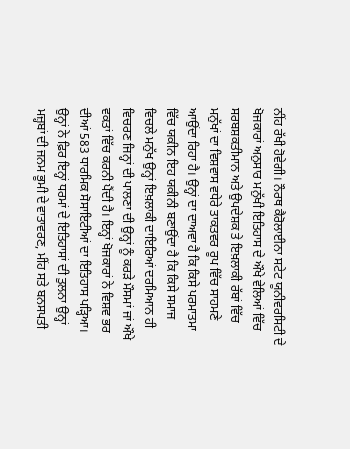ਨੀਂਹ ਰੱਖੀ ਹੋਵੇਗੀ। ਨੌਰਥ ਕੈਰੋਲਾਈਨਾ ਸਟੇਟ ਯੂਨੀਵਰਸਿਟੀ ਦੇ ਖੋਜਕਾਰਾਂ ਅਨੁਸਾਰ ਮਨੁੱਖੀ ਇਤਿਹਾਸ ਦੇ ਔਖੇ ਵੇਲਿਆਂ ਵਿੱਚ ਸਰਬਸ਼ਕਤੀਮਾਨ ਅਤੇ ਉਪਦੇਸ਼ਕ ਤੇ ਇਖ਼ਲਾਕੀ ਰੱਬਾਂ ਵਿੱਚ ਮਨੁੱਖਾਂ ਦਾ ਵਿਸ਼ਵਾਸ ਵਧੇਰੇ ਤਾਕਤਵਰ ਰੂਪ ਵਿੱਚ ਸਾਹਮਣੇ ਆਉਂਦਾ ਰਿਹਾ ਹੈ। ਉਨ੍ਹਾਂ ਦਾ ਦਾਅਵਾ ਹੈ ਕਿ ਕਿਸੇ ਪਰਮਾਤਮਾ ਵਿੱਚ ਯਕੀਨ ਇਹ ਯਕੀਨੀ ਬਣਾਉਂਦਾ ਹੈ ਕਿ ਕਿਸੇ ਸਮਾਜ ਵਿਚਲੇ ਮਨੁੱਖ ਉਨ੍ਹਾਂ ਇਖ਼ਲਾਕੀ ਦਾਇਰਿਆਂ ਦਰਮਿਆਨ ਹੀ ਵਿਚਰਣ ਜਿਨ੍ਹਾਂ ਦੀ ਪਾਲਣਾ ਦੀ ਉਨ੍ਹਾਂ ਨੂੰ ਕਰੜੇ ਮੌਸਮਾਂ ਜਾਂ ਔਖੇ ਵਕਤਾਂ ਵਿੱਚ ਕਰਨੀ ਪੈਂਦੀ ਹੈ। ਇਨ੍ਹਾਂ ਖੋਜਕਾਰਾਂ ਨੇ ਵਿਸ਼ਵ ਭਰ ਦੀਆਂ 583 ਧਾਰਮਿਕ ਸੋਸਾਇਟੀਆਂ ਦਾ ਇਤਿਹਾਸ ਪੜ੍ਹਿਆ। ਉਨ੍ਹਾਂ ਨੇ ਫ਼ਿਰ ਇਨ੍ਹਾਂ ਧਰਮਾਂ ਦੇ ਇਤਿਹਾਸਾਂ ਦੀ ਤੁਲਨਾ ਉਨ੍ਹਾਂ ਮਜ਼੍ਹਬਾਂ ਦੀ ਜਨਮ ਭੂਮੀ ਦੇ ਵਾਤਾਵਰਣ, ਮੀਂਹ ਸਤੇ ਬਨਸਪਤੀ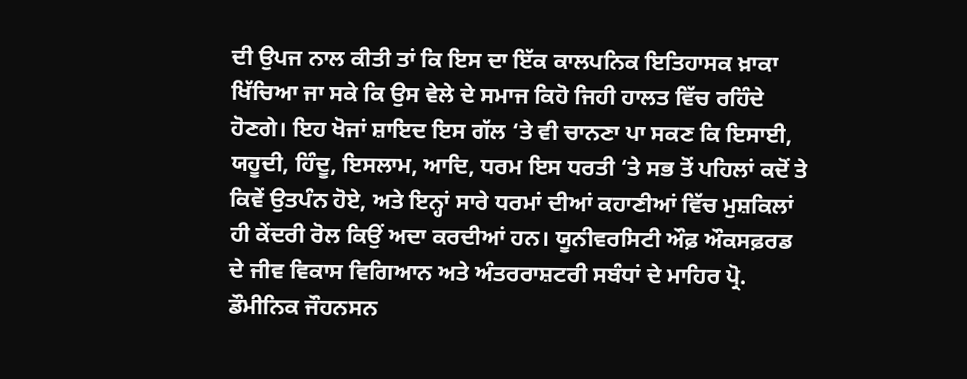ਦੀ ਉਪਜ ਨਾਲ ਕੀਤੀ ਤਾਂ ਕਿ ਇਸ ਦਾ ਇੱਕ ਕਾਲਪਨਿਕ ਇਤਿਹਾਸਕ ਖ਼ਾਕਾ ਖਿੱਚਿਆ ਜਾ ਸਕੇ ਕਿ ਉਸ ਵੇਲੇ ਦੇ ਸਮਾਜ ਕਿਹੋ ਜਿਹੀ ਹਾਲਤ ਵਿੱਚ ਰਹਿੰਦੇ ਹੋਣਗੇ। ਇਹ ਖੋਜਾਂ ਸ਼ਾਇਦ ਇਸ ਗੱਲ ‘ਤੇ ਵੀ ਚਾਨਣਾ ਪਾ ਸਕਣ ਕਿ ਇਸਾਈ, ਯਹੂਦੀ, ਹਿੰਦੂ, ਇਸਲਾਮ, ਆਦਿ, ਧਰਮ ਇਸ ਧਰਤੀ ‘ਤੇ ਸਭ ਤੋਂ ਪਹਿਲਾਂ ਕਦੋਂ ਤੇ ਕਿਵੇਂ ਉਤਪੰਨ ਹੋਏ, ਅਤੇ ਇਨ੍ਹਾਂ ਸਾਰੇ ਧਰਮਾਂ ਦੀਆਂ ਕਹਾਣੀਆਂ ਵਿੱਚ ਮੁਸ਼ਕਿਲਾਂ ਹੀ ਕੇਂਦਰੀ ਰੋਲ ਕਿਉਂ ਅਦਾ ਕਰਦੀਆਂ ਹਨ। ਯੂਨੀਵਰਸਿਟੀ ਔਫ਼ ਔਕਸਫ਼ਰਡ ਦੇ ਜੀਵ ਵਿਕਾਸ ਵਿਗਿਆਨ ਅਤੇ ਅੰਤਰਰਾਸ਼ਟਰੀ ਸਬੰਧਾਂ ਦੇ ਮਾਹਿਰ ਪ੍ਰੋ. ਡੌਮੀਨਿਕ ਜੌਹਨਸਨ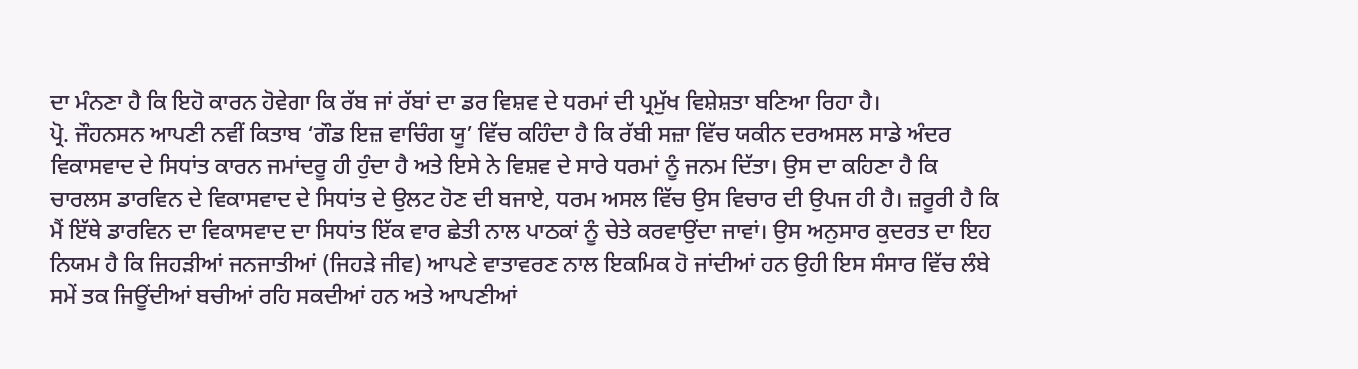ਦਾ ਮੰਨਣਾ ਹੈ ਕਿ ਇਹੋ ਕਾਰਨ ਹੋਵੇਗਾ ਕਿ ਰੱਬ ਜਾਂ ਰੱਬਾਂ ਦਾ ਡਰ ਵਿਸ਼ਵ ਦੇ ਧਰਮਾਂ ਦੀ ਪ੍ਰਮੁੱਖ ਵਿਸ਼ੇਸ਼ਤਾ ਬਣਿਆ ਰਿਹਾ ਹੈ।
ਪ੍ਰੋ. ਜੌਹਨਸਨ ਆਪਣੀ ਨਵੀਂ ਕਿਤਾਬ ‘ਗੌਡ ਇਜ਼ ਵਾਚਿੰਗ ਯੂ’ ਵਿੱਚ ਕਹਿੰਦਾ ਹੈ ਕਿ ਰੱਬੀ ਸਜ਼ਾ ਵਿੱਚ ਯਕੀਨ ਦਰਅਸਲ ਸਾਡੇ ਅੰਦਰ ਵਿਕਾਸਵਾਦ ਦੇ ਸਿਧਾਂਤ ਕਾਰਨ ਜਮਾਂਦਰੂ ਹੀ ਹੁੰਦਾ ਹੈ ਅਤੇ ਇਸੇ ਨੇ ਵਿਸ਼ਵ ਦੇ ਸਾਰੇ ਧਰਮਾਂ ਨੂੰ ਜਨਮ ਦਿੱਤਾ। ਉਸ ਦਾ ਕਹਿਣਾ ਹੈ ਕਿ ਚਾਰਲਸ ਡਾਰਵਿਨ ਦੇ ਵਿਕਾਸਵਾਦ ਦੇ ਸਿਧਾਂਤ ਦੇ ਉਲਟ ਹੋਣ ਦੀ ਬਜਾਏ, ਧਰਮ ਅਸਲ ਵਿੱਚ ਉਸ ਵਿਚਾਰ ਦੀ ਉਪਜ ਹੀ ਹੈ। ਜ਼ਰੂਰੀ ਹੈ ਕਿ ਮੈਂ ਇੱਥੇ ਡਾਰਵਿਨ ਦਾ ਵਿਕਾਸਵਾਦ ਦਾ ਸਿਧਾਂਤ ਇੱਕ ਵਾਰ ਛੇਤੀ ਨਾਲ ਪਾਠਕਾਂ ਨੂੰ ਚੇਤੇ ਕਰਵਾਉਂਦਾ ਜਾਵਾਂ। ਉਸ ਅਨੁਸਾਰ ਕੁਦਰਤ ਦਾ ਇਹ ਨਿਯਮ ਹੈ ਕਿ ਜਿਹੜੀਆਂ ਜਨਜਾਤੀਆਂ (ਜਿਹੜੇ ਜੀਵ) ਆਪਣੇ ਵਾਤਾਵਰਣ ਨਾਲ ਇਕਮਿਕ ਹੋ ਜਾਂਦੀਆਂ ਹਨ ਉਹੀ ਇਸ ਸੰਸਾਰ ਵਿੱਚ ਲੰਬੇ ਸਮੇਂ ਤਕ ਜਿਊਂਦੀਆਂ ਬਚੀਆਂ ਰਹਿ ਸਕਦੀਆਂ ਹਨ ਅਤੇ ਆਪਣੀਆਂ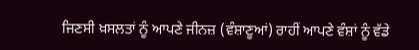ਜਿਣਸੀ ਖ਼ਸਲਤਾਂ ਨੂੰ ਆਪਣੇ ਜੀਨਜ਼ (ਵੰਸ਼ਾਣੂਆਂ) ਰਾਹੀਂ ਆਪਣੇ ਵੰਸ਼ਾਂ ਨੂੰ ਵੱਡੇ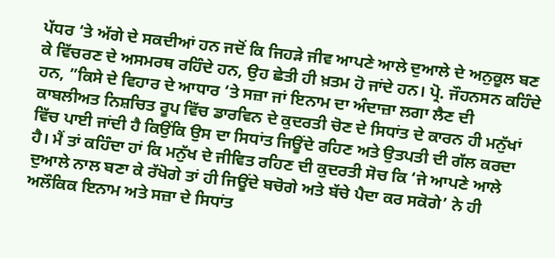ਪੱਧਰ ‘ਤੇ ਅੱਗੇ ਦੇ ਸਕਦੀਆਂ ਹਨ ਜਦੋਂ ਕਿ ਜਿਹੜੇ ਜੀਵ ਆਪਣੇ ਆਲੇ ਦੁਆਲੇ ਦੇ ਅਨੁਕੂਲ ਬਣ ਕੇ ਵਿੱਚਰਣ ਦੇ ਅਸਮਰਥ ਰਹਿੰਦੇ ਹਨ, ਉਹ ਛੇਤੀ ਹੀ ਖ਼ਤਮ ਹੋ ਜਾਂਦੇ ਹਨ। ਪ੍ਰੋ. ਜੌਹਨਸਨ ਕਹਿੰਦੇ ਹਨ, ”ਕਿਸੇ ਦੇ ਵਿਹਾਰ ਦੇ ਆਧਾਰ ‘ਤੇ ਸਜ਼ਾ ਜਾਂ ਇਨਾਮ ਦਾ ਅੰਦਾਜ਼ਾ ਲਗਾ ਲੈਣ ਦੀ ਕਾਬਲੀਅਤ ਨਿਸ਼ਚਿਤ ਰੂਪ ਵਿੱਚ ਡਾਰਵਿਨ ਦੇ ਕੁਦਰਤੀ ਚੋਣ ਦੇ ਸਿਧਾਂਤ ਦੇ ਕਾਰਨ ਹੀ ਮਨੁੱਖਾਂ ਵਿੱਚ ਪਾਈ ਜਾਂਦੀ ਹੈ ਕਿਉਂਕਿ ਉਸ ਦਾ ਸਿਧਾਂਤ ਜਿਊਂਦੇ ਰਹਿਣ ਅਤੇ ਉਤਪਤੀ ਦੀ ਗੱਲ ਕਰਦਾ ਹੈ। ਮੈਂ ਤਾਂ ਕਹਿੰਦਾ ਹਾਂ ਕਿ ਮਨੁੱਖ ਦੇ ਜੀਵਿਤ ਰਹਿਣ ਦੀ ਕੁਦਰਤੀ ਸੋਚ ਕਿ ‘ਜੇ ਆਪਣੇ ਆਲੇ ਦੁਆਲੇ ਨਾਲ ਬਣਾ ਕੇ ਰੱਖੋਗੇ ਤਾਂ ਹੀ ਜਿਊਂਦੇ ਬਚੋਗੇ ਅਤੇ ਬੱਚੇ ਪੈਦਾ ਕਰ ਸਕੋਗੇ’ ਨੇ ਹੀ ਅਲੌਕਿਕ ਇਨਾਮ ਅਤੇ ਸਜ਼ਾ ਦੇ ਸਿਧਾਂਤ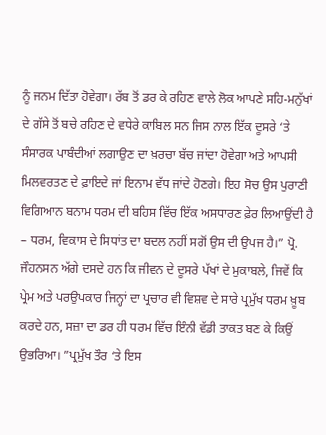ਨੂੰ ਜਨਮ ਦਿੱਤਾ ਹੋਵੇਗਾ। ਰੱਬ ਤੋਂ ਡਰ ਕੇ ਰਹਿਣ ਵਾਲੇ ਲੋਕ ਆਪਣੇ ਸਹਿ-ਮਨੁੱਖਾਂ ਦੇ ਗੱਸੇ ਤੋਂ ਬਚੇ ਰਹਿਣ ਦੇ ਵਧੇਰੇ ਕਾਬਿਲ ਸਨ ਜਿਸ ਨਾਲ ਇੱਕ ਦੂਸਰੇ ‘ਤੇ ਸੰਸਾਰਕ ਪਾਬੰਦੀਆਂ ਲਗਾਉਣ ਦਾ ਖ਼ਰਚਾ ਬੱਚ ਜਾਂਦਾ ਹੋਵੇਗਾ ਅਤੇ ਆਪਸੀ ਮਿਲਵਰਤਣ ਦੇ ਫ਼ਾਇਦੇ ਜਾਂ ਇਨਾਮ ਵੱਧ ਜਾਂਦੇ ਹੋਣਗੇ। ਇਹ ਸੋਚ ਉਸ ਪੁਰਾਣੀ ਵਿਗਿਆਨ ਬਨਾਮ ਧਰਮ ਦੀ ਬਹਿਸ ਵਿੱਚ ਇੱਕ ਅਸਧਾਰਣ ਫ਼ੇਰ ਲਿਆਉਂਦੀ ਹੈ – ਧਰਮ, ਵਿਕਾਸ ਦੇ ਸਿਧਾਂਤ ਦਾ ਬਦਲ ਨਹੀਂ ਸਗੋਂ ਉਸ ਦੀ ਉਪਜ ਹੈ।” ਪ੍ਰੋ. ਜੌਹਨਸਨ ਅੱਗੇ ਦਸਦੇ ਹਨ ਕਿ ਜੀਵਨ ਦੇ ਦੂਸਰੇ ਪੱਖਾਂ ਦੇ ਮੁਕਾਬਲੇ, ਜਿਵੇਂ ਕਿ ਪ੍ਰੇਮ ਅਤੇ ਪਰਉਪਕਾਰ ਜਿਨ੍ਹਾਂ ਦਾ ਪ੍ਰਚਾਰ ਵੀ ਵਿਸ਼ਵ ਦੇ ਸਾਰੇ ਪ੍ਰਮੁੱਖ ਧਰਮ ਖ਼ੂਬ ਕਰਦੇ ਹਨ, ਸਜ਼ਾ ਦਾ ਡਰ ਹੀ ਧਰਮ ਵਿੱਚ ਇੰਨੀ ਵੱਡੀ ਤਾਕਤ ਬਣ ਕੇ ਕਿਉਂ ਉਭਰਿਆ। ”ਪ੍ਰਮੁੱਖ ਤੌਰ ‘ਤੇ ਇਸ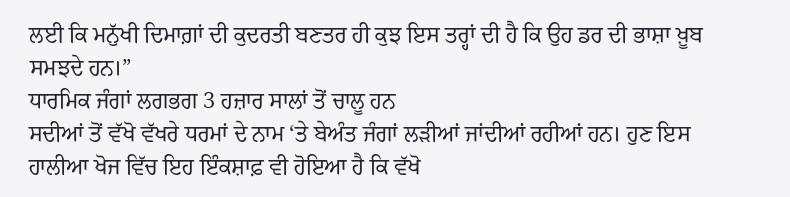ਲਈ ਕਿ ਮਨੁੱਖੀ ਦਿਮਾਗ਼ਾਂ ਦੀ ਕੁਦਰਤੀ ਬਣਤਰ ਹੀ ਕੁਝ ਇਸ ਤਰ੍ਹਾਂ ਦੀ ਹੈ ਕਿ ਉਹ ਡਰ ਦੀ ਭਾਸ਼ਾ ਖ਼ੂਬ ਸਮਝਦੇ ਹਨ।”
ਧਾਰਮਿਕ ਜੰਗਾਂ ਲਗਭਗ 3 ਹਜ਼ਾਰ ਸਾਲਾਂ ਤੋਂ ਚਾਲੂ ਹਨ
ਸਦੀਆਂ ਤੋਂ ਵੱਖੋ ਵੱਖਰੇ ਧਰਮਾਂ ਦੇ ਨਾਮ ‘ਤੇ ਬੇਅੰਤ ਜੰਗਾਂ ਲੜੀਆਂ ਜਾਂਦੀਆਂ ਰਹੀਆਂ ਹਨ। ਹੁਣ ਇਸ ਹਾਲੀਆ ਖੋਜ ਵਿੱਚ ਇਹ ਇੰਕਸ਼ਾਫ਼ ਵੀ ਹੋਇਆ ਹੈ ਕਿ ਵੱਖੋ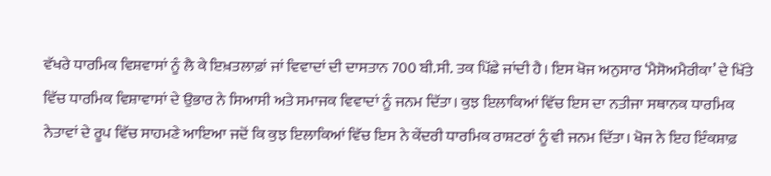ਵੱਖਰੇ ਧਾਰਮਿਕ ਵਿਸ਼ਵਾਸਾਂ ਨੂੰ ਲੈ ਕੇ ਇਖ਼ਤਲਾਫ਼ਾਂ ਜਾਂ ਵਿਵਾਦਾਂ ਦੀ ਦਾਸਤਾਨ 700 ਬੀ.ਸੀ. ਤਕ ਪਿੱਛੇ ਜਾਂਦੀ ਹੈ। ਇਸ ਖੋਜ ਅਨੁਸਾਰ ‘ਮੈਸੋਅਮੈਰੀਕਾ’ ਦੇ ਖਿੱਤੇ ਵਿੱਚ ਧਾਰਮਿਕ ਵਿਸ਼ਾਵਾਸਾਂ ਦੇ ਉਭਾਰ ਨੇ ਸਿਆਸੀ ਅਤੇ ਸਮਾਜਕ ਵਿਵਾਦਾਂ ਨੂੰ ਜਨਮ ਦਿੱਤਾ। ਕੁਝ ਇਲਾਕਿਆਂ ਵਿੱਚ ਇਸ ਦਾ ਨਤੀਜਾ ਸਥਾਨਕ ਧਾਰਮਿਕ ਨੇਤਾਵਾਂ ਦੇ ਰੂਪ ਵਿੱਚ ਸਾਹਮਣੇ ਆਇਆ ਜਦੋਂ ਕਿ ਕੁਝ ਇਲਾਕਿਆਂ ਵਿੱਚ ਇਸ ਨੇ ਕੇਂਦਰੀ ਧਾਰਮਿਕ ਰਾਸ਼ਟਰਾਂ ਨੂੰ ਵੀ ਜਨਮ ਦਿੱਤਾ। ਖੋਜ ਨੇ ਇਹ ਇੰਕਸ਼ਾਫ਼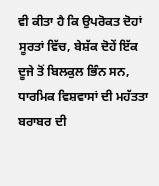ਵੀ ਕੀਤਾ ਹੈ ਕਿ ਉਪਰੋਕਤ ਦੋਹਾਂ ਸੂਰਤਾਂ ਵਿੱਚ, ਬੇਸ਼ੱਕ ਦੋਹੇਂ ਇੱਕ ਦੂਜੇ ਤੋਂ ਬਿਲਕੁਲ ਭਿੰਨ ਸਨ, ਧਾਰਮਿਕ ਵਿਸ਼ਵਾਸਾਂ ਦੀ ਮਹੱਤਤਾ ਬਰਾਬਰ ਦੀ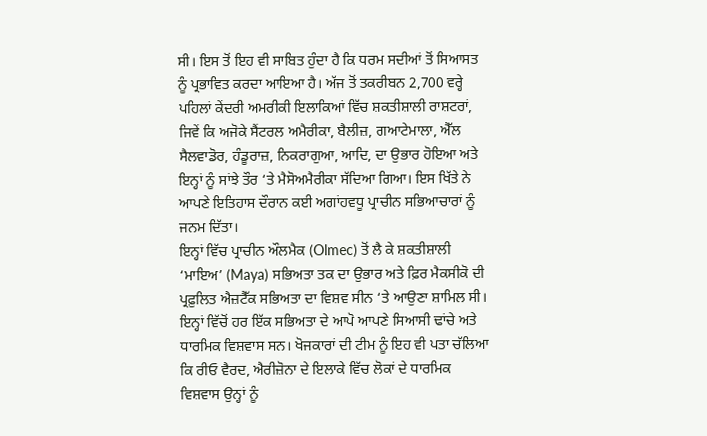ਸੀ। ਇਸ ਤੋਂ ਇਹ ਵੀ ਸਾਬਿਤ ਹੁੰਦਾ ਹੈ ਕਿ ਧਰਮ ਸਦੀਆਂ ਤੋਂ ਸਿਆਸਤ ਨੂੰ ਪ੍ਰਭਾਵਿਤ ਕਰਦਾ ਆਇਆ ਹੈ। ਅੱਜ ਤੋਂ ਤਕਰੀਬਨ 2,700 ਵਰ੍ਹੇ ਪਹਿਲਾਂ ਕੇਂਦਰੀ ਅਮਰੀਕੀ ਇਲਾਕਿਆਂ ਵਿੱਚ ਸ਼ਕਤੀਸ਼ਾਲੀ ਰਾਸ਼ਟਰਾਂ, ਜਿਵੇਂ ਕਿ ਅਜੋਕੇ ਸੈਂਟਰਲ ਅਮੈਰੀਕਾ, ਬੈਲੀਜ਼, ਗਆਟੇਮਾਲਾ, ਐੱਲ ਸੈਲਵਾਡੋਰ, ਹੰਡੂਰਾਜ਼, ਨਿਕਰਾਗੁਆ, ਆਦਿ, ਦਾ ਉਭਾਰ ਹੋਇਆ ਅਤੇ ਇਨ੍ਹਾਂ ਨੂੰ ਸਾਂਝੇ ਤੌਰ ‘ਤੇ ਮੈਸੋਅਮੈਰੀਕਾ ਸੱਦਿਆ ਗਿਆ। ਇਸ ਖਿੱਤੇ ਨੇ ਆਪਣੇ ਇਤਿਹਾਸ ਦੌਰਾਨ ਕਈ ਅਗਾਂਹਵਧੂ ਪ੍ਰਾਚੀਨ ਸਭਿਆਚਾਰਾਂ ਨੂੰ ਜਨਮ ਦਿੱਤਾ।
ਇਨ੍ਹਾਂ ਵਿੱਚ ਪ੍ਰਾਚੀਨ ਔਲਮੈਕ (Olmec) ਤੋਂ ਲੈ ਕੇ ਸ਼ਕਤੀਸ਼ਾਲੀ ‘ਮਾਇਅ’ (Maya) ਸਭਿਅਤਾ ਤਕ ਦਾ ਉਭਾਰ ਅਤੇ ਫ਼ਿਰ ਮੈਕਸੀਕੋ ਦੀ ਪ੍ਰਫ਼ੁਲਿਤ ਐਜ਼ਟੈੱਕ ਸਭਿਅਤਾ ਦਾ ਵਿਸ਼ਵ ਸੀਨ ‘ਤੇ ਆਉਣਾ ਸ਼ਾਮਿਲ ਸੀ। ਇਨ੍ਹਾਂ ਵਿੱਚੋਂ ਹਰ ਇੱਕ ਸਭਿਅਤਾ ਦੇ ਆਪੋ ਆਪਣੇ ਸਿਆਸੀ ਢਾਂਚੇ ਅਤੇ ਧਾਰਮਿਕ ਵਿਸ਼ਵਾਸ ਸਨ। ਖੋਜਕਾਰਾਂ ਦੀ ਟੀਮ ਨੂੰ ਇਹ ਵੀ ਪਤਾ ਚੱਲਿਆ ਕਿ ਰੀਓ ਵੈਰਦ, ਐਰੀਜ਼ੋਨਾ ਦੇ ਇਲਾਕੇ ਵਿੱਚ ਲੋਕਾਂ ਦੇ ਧਾਰਮਿਕ ਵਿਸ਼ਵਾਸ ਉਨ੍ਹਾਂ ਨੂੰ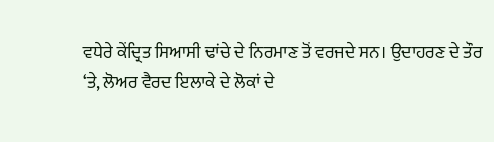ਵਧੇਰੇ ਕੇਂਦ੍ਰਿਤ ਸਿਆਸੀ ਢਾਂਚੇ ਦੇ ਨਿਰਮਾਣ ਤੋਂ ਵਰਜਦੇ ਸਨ। ਉਦਾਹਰਣ ਦੇ ਤੌਰ ‘ਤੇ, ਲੋਅਰ ਵੈਰਦ ਇਲਾਕੇ ਦੇ ਲੋਕਾਂ ਦੇ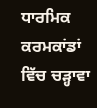ਧਾਰਮਿਕ ਕਰਮਕਾਂਡਾਂ ਵਿੱਚ ਚੜ੍ਹਾਵਾ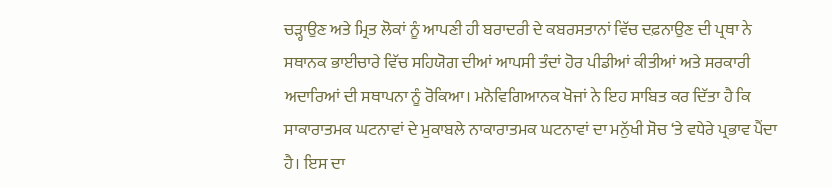ਚੜ੍ਹਾਉਣ ਅਤੇ ਮ੍ਰਿਤ ਲੋਕਾਂ ਨੂੰ ਆਪਣੀ ਹੀ ਬਰਾਦਰੀ ਦੇ ਕਬਰਸਤਾਨਾਂ ਵਿੱਚ ਦਫ਼ਨਾਉਣ ਦੀ ਪ੍ਰਥਾ ਨੇ ਸਥਾਨਕ ਭਾਈਚਾਰੇ ਵਿੱਚ ਸਹਿਯੋਗ ਦੀਆਂ ਆਪਸੀ ਤੰਦਾਂ ਹੋਰ ਪੀਡੀਆਂ ਕੀਤੀਆਂ ਅਤੇ ਸਰਕਾਰੀ ਅਦਾਰਿਆਂ ਦੀ ਸਥਾਪਨਾ ਨੂੰ ਰੋਕਿਆ। ਮਨੋਵਿਗਿਆਨਕ ਖੋਜਾਂ ਨੇ ਇਹ ਸਾਬਿਤ ਕਰ ਦਿੱਤਾ ਹੈ ਕਿ ਸਾਕਾਰਾਤਮਕ ਘਟਨਾਵਾਂ ਦੇ ਮੁਕਾਬਲੇ ਨਾਕਾਰਾਤਮਕ ਘਟਨਾਵਾਂ ਦਾ ਮਨੁੱਖੀ ਸੋਚ ‘ਤੇ ਵਧੇਰੇ ਪ੍ਰਭਾਵ ਪੈਂਦਾ ਹੈ। ਇਸ ਦਾ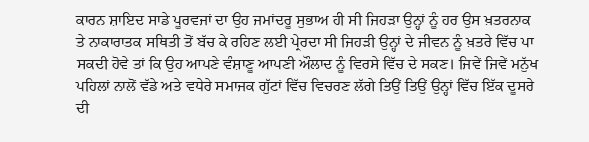ਕਾਰਨ ਸ਼ਾਇਦ ਸਾਡੇ ਪੂਰਵਜਾਂ ਦਾ ਉਹ ਜਮਾਂਦਰੂ ਸੁਭਾਅ ਹੀ ਸੀ ਜਿਹੜਾ ਉਨ੍ਹਾਂ ਨੂੰ ਹਰ ਉਸ ਖ਼ਤਰਨਾਕ ਤੇ ਨਾਕਾਰਾਤਕ ਸਥਿਤੀ ਤੋਂ ਬੱਚ ਕੇ ਰਹਿਣ ਲਈ ਪ੍ਰੇਰਦਾ ਸੀ ਜਿਹੜੀ ਉਨ੍ਹਾਂ ਦੇ ਜੀਵਨ ਨੂੰ ਖ਼ਤਰੇ ਵਿੱਚ ਪਾ ਸਕਦੀ ਹੋਵੇ ਤਾਂ ਕਿ ਉਹ ਆਪਣੇ ਵੰਸ਼ਾਣੂ ਆਪਣੀ ਔਲਾਦ ਨੂੰ ਵਿਰਸੇ ਵਿੱਚ ਦੇ ਸਕਣ। ਜਿਵੇਂ ਜਿਵੇਂ ਮਨੁੱਖ ਪਹਿਲਾਂ ਨਾਲੋਂ ਵੱਡੇ ਅਤੇ ਵਧੇਰੇ ਸਮਾਜਕ ਗੁੱਟਾਂ ਵਿੱਚ ਵਿਚਰਣ ਲੱਗੇ ਤਿਉਂ ਤਿਉਂ ਉਨ੍ਹਾਂ ਵਿੱਚ ਇੱਕ ਦੂਸਰੇ ਦੀ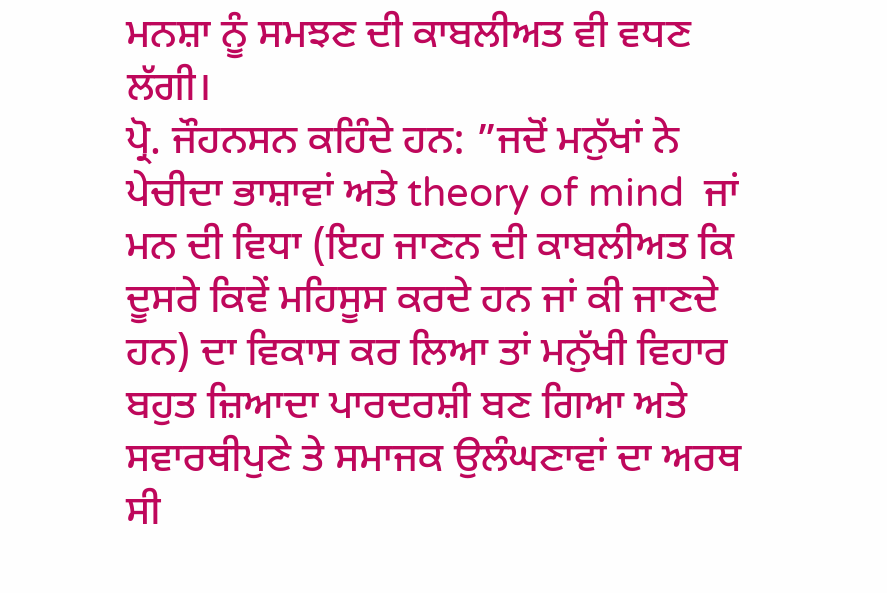ਮਨਸ਼ਾ ਨੂੰ ਸਮਝਣ ਦੀ ਕਾਬਲੀਅਤ ਵੀ ਵਧਣ ਲੱਗੀ।
ਪ੍ਰੋ. ਜੌਹਨਸਨ ਕਹਿੰਦੇ ਹਨ: ”ਜਦੋਂ ਮਨੁੱਖਾਂ ਨੇ ਪੇਚੀਦਾ ਭਾਸ਼ਾਵਾਂ ਅਤੇ theory of mind  ਜਾਂ ਮਨ ਦੀ ਵਿਧਾ (ਇਹ ਜਾਣਨ ਦੀ ਕਾਬਲੀਅਤ ਕਿ ਦੂਸਰੇ ਕਿਵੇਂ ਮਹਿਸੂਸ ਕਰਦੇ ਹਨ ਜਾਂ ਕੀ ਜਾਣਦੇ ਹਨ) ਦਾ ਵਿਕਾਸ ਕਰ ਲਿਆ ਤਾਂ ਮਨੁੱਖੀ ਵਿਹਾਰ ਬਹੁਤ ਜ਼ਿਆਦਾ ਪਾਰਦਰਸ਼ੀ ਬਣ ਗਿਆ ਅਤੇ ਸਵਾਰਥੀਪੁਣੇ ਤੇ ਸਮਾਜਕ ਉਲੰਘਣਾਵਾਂ ਦਾ ਅਰਥ ਸੀ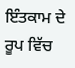ਇੰਤਕਾਮ ਦੇ ਰੂਪ ਵਿੱਚ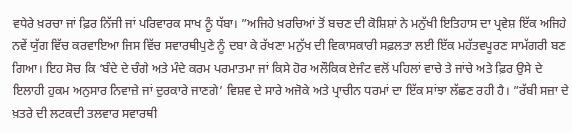ਵਧੇਰੇ ਖ਼ਰਚਾ ਜਾਂ ਫ਼ਿਰ ਨਿੱਜੀ ਜਾਂ ਪਰਿਵਾਰਕ ਸਾਖ ਨੂੰ ਧੱਬਾ। ”ਅਜਿਹੇ ਖ਼ਰਚਿਆਂ ਤੋਂ ਬਚਣ ਦੀ ਕੋਸ਼ਿਸ਼ਾਂ ਨੇ ਮਨੁੱਖੀ ਇਤਿਹਾਸ ਦਾ ਪ੍ਰਵੇਸ਼ ਇੱਕ ਅਜਿਹੇ ਨਵੇਂ ਯੁੱਗ ਵਿੱਚ ਕਰਵਾਇਆ ਜਿਸ ਵਿੱਚ ਸਵਾਰਥੀਪੁਣੇ ਨੂੰ ਦਬਾ ਕੇ ਰੱਖਣਾ ਮਨੁੱਖ ਦੀ ਵਿਕਾਸਕਾਰੀ ਸਫ਼ਲਤਾ ਲਈ ਇੱਕ ਮਹੱਤਵਪੂਰਣ ਸਾਮੱਗਰੀ ਬਣ ਗਿਆ। ਇਹ ਸੋਚ ਕਿ ‘ਬੰਦੇ ਦੇ ਚੰਗੇ ਅਤੇ ਮੰਦੇ ਕਰਮ ਪਰਮਾਤਮਾ ਜਾਂ ਕਿਸੇ ਹੋਰ ਅਲੌਕਿਕ ਏਜੰਟ ਵਲੋਂ ਪਹਿਲਾਂ ਵਾਚੇ ਤੇ ਜਾਂਚੇ ਅਤੇ ਫ਼ਿਰ ਉਸੇ ਦੇ ਇਲਾਹੀ ਹੁਕਮ ਅਨੁਸਾਰ ਨਿਵਾਜ਼ੇ ਜਾਂ ਦੁਰਕਾਰੇ ਜਾਣਗੇ’ ਵਿਸ਼ਵ ਦੇ ਸਾਰੇ ਅਜੋਕੇ ਅਤੇ ਪ੍ਰਾਚੀਨ ਧਰਮਾਂ ਦਾ ਇੱਕ ਸਾਂਝਾ ਲੱਛਣ ਰਹੀ ਹੈ। ”ਰੱਬੀ ਸਜ਼ਾ ਦੇ ਖ਼ਤਰੇ ਦੀ ਲਟਕਦੀ ਤਲਵਾਰ ਸਵਾਰਥੀ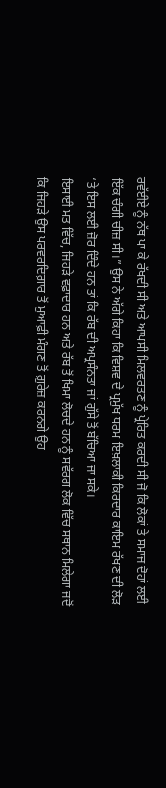ਰਵੱਈਏ ਨੂੰ ਨੱਥ ਪਾ ਕੇ ਰੱਖਦੀ ਸੀ ਅਤੇ ਆਪਸੀ ਮਿਲਵਰਤਣ ਨੂੰ ਪ੍ਰੇਰਿਤ ਕਰਦੀ ਸੀ ਜੋ ਕਿ ਲੋਕਾਂ ਤੇ ਸਮਾਜ ਦੋਹਾਂ ਲਈ ਇੱਕ ਚੰਗੀ ਚੀਜ਼ ਸੀ।” ਉਸ ਨੇ ਅੱਗੇ ਕਿਹਾ ਕਿ ਵਿਸ਼ਵ ਦੇ ਪ੍ਰਮੁੱਖ ਧਰਮ ਇਖ਼ਲਾਕੀ ਕਿਰਦਾਰ ਕਾਇਮ ਰੱਖਣ ਦੀ ਲੋੜ ‘ਤੇ ਇਸ ਲਈ ਜ਼ੋਰ ਦਿੰਦੇ ਹਨ ਤਾਂ ਕਿ ਰੱਬ ਦੀ ਅਪ੍ਰਸੰਨਤਾ ਜਾਂ ਗੁੱਸੇ ਤੋਂ ਬੱਚਿਆ ਜਾ ਸਕੇ।
ਇਸਾਈ ਮਤ ਵਿੱਚ, ਜਿਹੜੇ ਵਫ਼ਾਦਾਰ ਹਨ ਅਤੇ ਰੱਬ ਤੋਂ ਖਿਮਾ ਲੋਚਦੇ ਹਨ ਨੂੰ ਸਵੱਰਗ ਲੋਕ ਵਿੱਚ ਸਥਾਨ ਮਿਲੇਗਾ ਜਦੋਂ ਕਿ ਜਿਹੜੇ ਉਸ ਪਰਵਰਦਿਗ਼ਾਰ ਤੋਂ ਮੁਆਫ਼ੀ ਮੰਗਣ ਤੋਂ ਗ਼ੁਰੇਜ਼ ਕਰਨਗੇ ਉਹ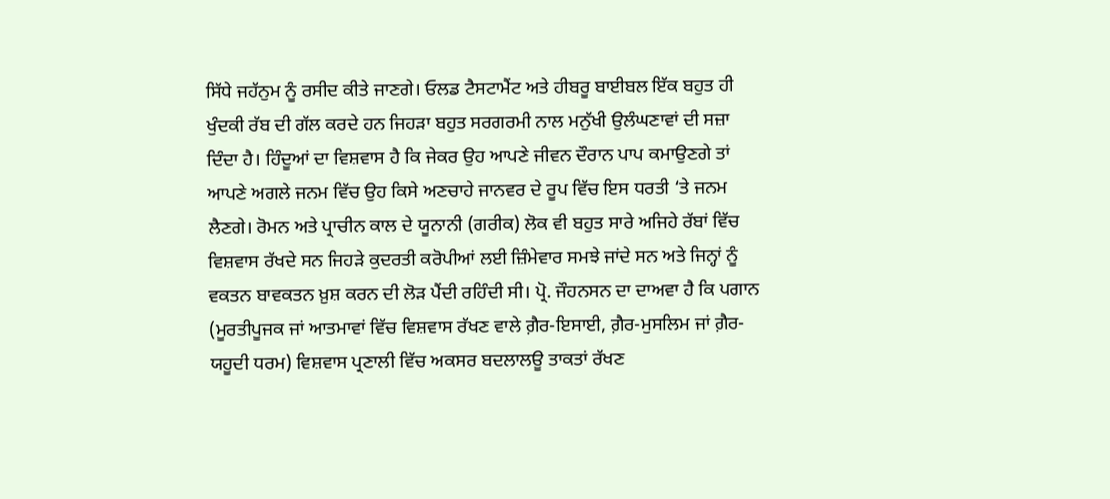ਸਿੱਧੇ ਜਹੱਨੁਮ ਨੂੰ ਰਸੀਦ ਕੀਤੇ ਜਾਣਗੇ। ਓਲਡ ਟੈਸਟਾਮੈਂਟ ਅਤੇ ਹੀਬਰੂ ਬਾਈਬਲ ਇੱਕ ਬਹੁਤ ਹੀ ਖੁੰਦਕੀ ਰੱਬ ਦੀ ਗੱਲ ਕਰਦੇ ਹਨ ਜਿਹੜਾ ਬਹੁਤ ਸਰਗਰਮੀ ਨਾਲ ਮਨੁੱਖੀ ਉਲੰਘਣਾਵਾਂ ਦੀ ਸਜ਼ਾ ਦਿੰਦਾ ਹੈ। ਹਿੰਦੂਆਂ ਦਾ ਵਿਸ਼ਵਾਸ ਹੈ ਕਿ ਜੇਕਰ ਉਹ ਆਪਣੇ ਜੀਵਨ ਦੌਰਾਨ ਪਾਪ ਕਮਾਉਣਗੇ ਤਾਂ ਆਪਣੇ ਅਗਲੇ ਜਨਮ ਵਿੱਚ ਉਹ ਕਿਸੇ ਅਣਚਾਹੇ ਜਾਨਵਰ ਦੇ ਰੂਪ ਵਿੱਚ ਇਸ ਧਰਤੀ ‘ਤੇ ਜਨਮ ਲੈਣਗੇ। ਰੋਮਨ ਅਤੇ ਪ੍ਰਾਚੀਨ ਕਾਲ ਦੇ ਯੂਨਾਨੀ (ਗਰੀਕ) ਲੋਕ ਵੀ ਬਹੁਤ ਸਾਰੇ ਅਜਿਹੇ ਰੱਬਾਂ ਵਿੱਚ ਵਿਸ਼ਵਾਸ ਰੱਖਦੇ ਸਨ ਜਿਹੜੇ ਕੁਦਰਤੀ ਕਰੋਪੀਆਂ ਲਈ ਜ਼ਿੰਮੇਵਾਰ ਸਮਝੇ ਜਾਂਦੇ ਸਨ ਅਤੇ ਜਿਨ੍ਹਾਂ ਨੂੰ ਵਕਤਨ ਬਾਵਕਤਨ ਖ਼ੁਸ਼ ਕਰਨ ਦੀ ਲੋੜ ਪੈਂਦੀ ਰਹਿੰਦੀ ਸੀ। ਪ੍ਰੋ. ਜੌਹਨਸਨ ਦਾ ਦਾਅਵਾ ਹੈ ਕਿ ਪਗਾਨ (ਮੂਰਤੀਪੂਜਕ ਜਾਂ ਆਤਮਾਵਾਂ ਵਿੱਚ ਵਿਸ਼ਵਾਸ ਰੱਖਣ ਵਾਲੇ ਗ਼ੈਰ-ਇਸਾਈ, ਗ਼ੈਰ-ਮੁਸਲਿਮ ਜਾਂ ਗ਼ੈਰ-ਯਹੂਦੀ ਧਰਮ) ਵਿਸ਼ਵਾਸ ਪ੍ਰਣਾਲੀ ਵਿੱਚ ਅਕਸਰ ਬਦਲਾਲਊ ਤਾਕਤਾਂ ਰੱਖਣ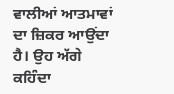ਵਾਲੀਆਂ ਆਤਮਾਵਾਂ ਦਾ ਜ਼ਿਕਰ ਆਉਂਦਾ ਹੈ। ਉਹ ਅੱਗੇ ਕਹਿੰਦਾ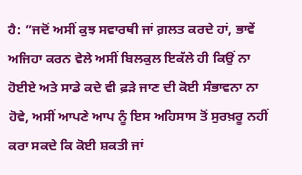ਹੈ: ”ਜਦੋਂ ਅਸੀਂ ਕੁਝ ਸਵਾਰਥੀ ਜਾਂ ਗ਼ਲਤ ਕਰਦੇ ਹਾਂ, ਭਾਵੇਂ ਅਜਿਹਾ ਕਰਨ ਵੇਲੇ ਅਸੀਂ ਬਿਲਕੁਲ ਇਕੱਲੇ ਹੀ ਕਿਉਂ ਨਾ ਹੋਈਏ ਅਤੇ ਸਾਡੇ ਕਦੇ ਵੀ ਫ਼ੜੇ ਜਾਣ ਦੀ ਕੋਈ ਸੰਭਾਵਨਾ ਨਾ ਹੋਵੇ, ਅਸੀਂ ਆਪਣੇ ਆਪ ਨੂੰ ਇਸ ਅਹਿਸਾਸ ਤੋਂ ਸੁਰਖ਼ਰੂ ਨਹੀਂ ਕਰਾ ਸਕਦੇ ਕਿ ਕੋਈ ਸ਼ਕਤੀ ਜਾਂ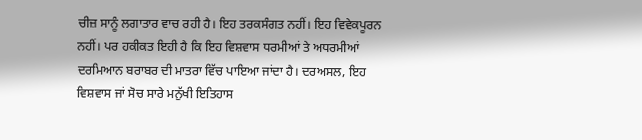ਚੀਜ਼ ਸਾਨੂੰ ਲਗਾਤਾਰ ਵਾਚ ਰਹੀ ਹੈ। ਇਹ ਤਰਕਸੰਗਤ ਨਹੀਂ। ਇਹ ਵਿਵੇਕਪੂਰਨ ਨਹੀਂ। ਪਰ ਹਕੀਕਤ ਇਹੀ ਹੈ ਕਿ ਇਹ ਵਿਸ਼ਵਾਸ ਧਰਮੀਆਂ ਤੇ ਅਧਰਮੀਆਂ ਦਰਮਿਆਨ ਬਰਾਬਰ ਦੀ ਮਾਤਰਾ ਵਿੱਚ ਪਾਇਆ ਜਾਂਦਾ ਹੈ। ਦਰਅਸਲ, ਇਹ ਵਿਸ਼ਵਾਸ ਜਾਂ ਸੋਚ ਸਾਰੇ ਮਨੁੱਖੀ ਇਤਿਹਾਸ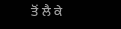ਤੋਂ ਲੈ ਕੇ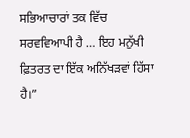ਸਭਿਆਚਾਰਾਂ ਤਕ ਵਿੱਚ ਸਰਵਵਿਆਪੀ ਹੈ … ਇਹ ਮਨੁੱਖੀ ਫ਼ਿਤਰਤ ਦਾ ਇੱਕ ਅਨਿੱਖੜਵਾਂ ਹਿੱਸਾ ਹੈ।”